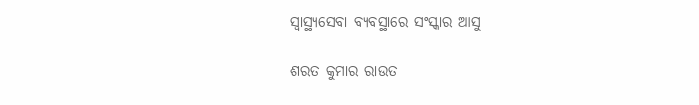ସ୍ୱାସ୍ଥ୍ୟସେବା ବ୍ୟବସ୍ଥାରେ ସଂସ୍କାର ଆସୁ

ଶରତ କୁମାର ରାଉତ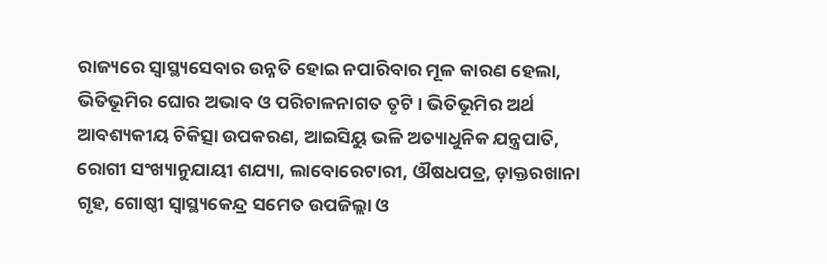ରାଜ୍ୟରେ ସ୍ୱାସ୍ଥ୍ୟସେବାର ଉନ୍ନତି ହୋଇ ନପାରିବାର ମୂଳ କାରଣ ହେଲା, ଭିତିଭୂମିର ଘୋର ଅଭାବ ଓ ପରିଚାଳନାଗତ ତୃଟି । ଭିତିଭୂମିର ଅର୍ଥ ଆବଶ୍ୟକୀୟ ଚିକିତ୍ସା ଉପକରଣ, ଆଇସିୟୁ ଭଳି ଅତ୍ୟାଧୁନିକ ଯନ୍ତ୍ରପାତି, ରୋଗୀ ସଂଖ୍ୟାନୁଯାୟୀ ଶଯ୍ୟା, ଲାବୋରେଟାରୀ, ଔଷଧପତ୍ର, ଡ଼ାକ୍ତରଖାନା ଗୃହ, ଗୋଷ୍ଠୀ ସ୍ୱାସ୍ଥ୍ୟକେନ୍ଦ୍ର ସମେତ ଉପଜିଲ୍ଲା ଓ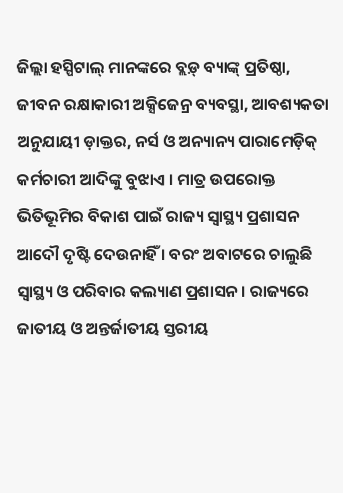ଜିଲ୍ଲା ହସ୍ପିଟାଲ୍ ମାନଙ୍କରେ ବ୍ଲଡ଼୍ ବ୍ୟାଙ୍କ୍ ପ୍ରତିଷ୍ଠା, ଜୀବନ ରକ୍ଷାକାରୀ ଅକ୍ସିଜେନ୍ର ବ୍ୟବସ୍ଥା, ଆବଶ୍ୟକତା ଅନୁଯାୟୀ ଡ଼ାକ୍ତର, ନର୍ସ ଓ ଅନ୍ୟାନ୍ୟ ପାରାମେଡ଼ିକ୍ କର୍ମଚାରୀ ଆଦିଙ୍କୁ ବୁଝାଏ । ମାତ୍ର ଉପରୋକ୍ତ ଭିତିଭୂମିର ବିକାଶ ପାଇଁ ରାଜ୍ୟ ସ୍ୱାସ୍ଥ୍ୟ ପ୍ରଶାସନ ଆଦୌ ଦୃଷ୍ଟି ଦେଉନାହିଁ । ବରଂ ଅବାଟରେ ଚାଲୁଛି ସ୍ୱାସ୍ଥ୍ୟ ଓ ପରିବାର କଲ୍ୟାଣ ପ୍ରଶାସନ । ରାଜ୍ୟରେ ଜାତୀୟ ଓ ଅନ୍ତର୍ଜାତୀୟ ସ୍ତରୀୟ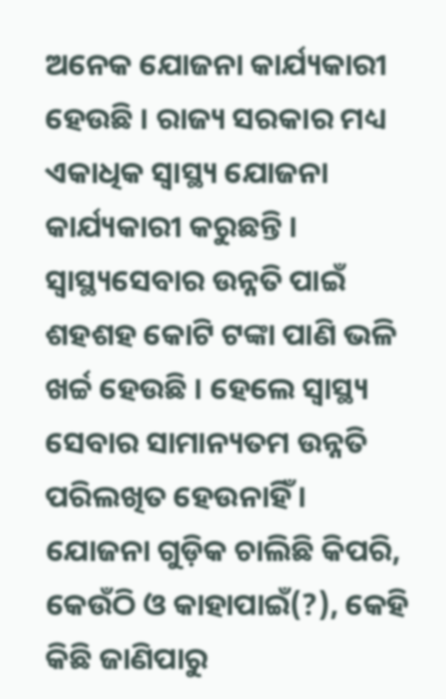ଅନେକ ଯୋଜନା କାର୍ଯ୍ୟକାରୀ ହେଉଛି । ରାଜ୍ୟ ସରକାର ମଧ୍ୟ ଏକାଧିକ ସ୍ୱାସ୍ଥ୍ୟ ଯୋଜନା କାର୍ଯ୍ୟକାରୀ କରୁଛନ୍ତି । ସ୍ୱାସ୍ଥ୍ୟସେବାର ଉନ୍ନତି ପାଇଁ ଶହଶହ କୋଟି ଟଙ୍କା ପାଣି ଭଳି ଖର୍ଚ୍ଚ ହେଉଛି । ହେଲେ ସ୍ୱାସ୍ଥ୍ୟ ସେବାର ସାମାନ୍ୟତମ ଉନ୍ନତି ପରିଲଖିତ ହେଉନାହିଁ । ଯୋଜନା ଗୁଡ଼ିକ ଚାଲିଛି କିପରି, କେଉଁଠି ଓ କାହାପାଇଁ(?), କେହି କିଛି ଜାଣିପାରୁ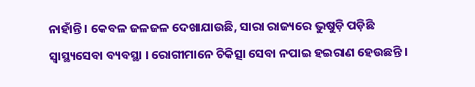ନାହାଁନ୍ତି । କେବଳ ଜଳଜଳ ଦେଖାଯାଉଛି, ସାରା ରାଜ୍ୟରେ ଭୁଷୁଡ଼ି ପଡ଼ିଛି ସ୍ୱାସ୍ଥ୍ୟସେବା ବ୍ୟବସ୍ଥା । ରୋଗୀମାନେ ଚିକିତ୍ସା ସେବା ନପାଇ ହଇରାଣ ହେଉଛନ୍ତି ।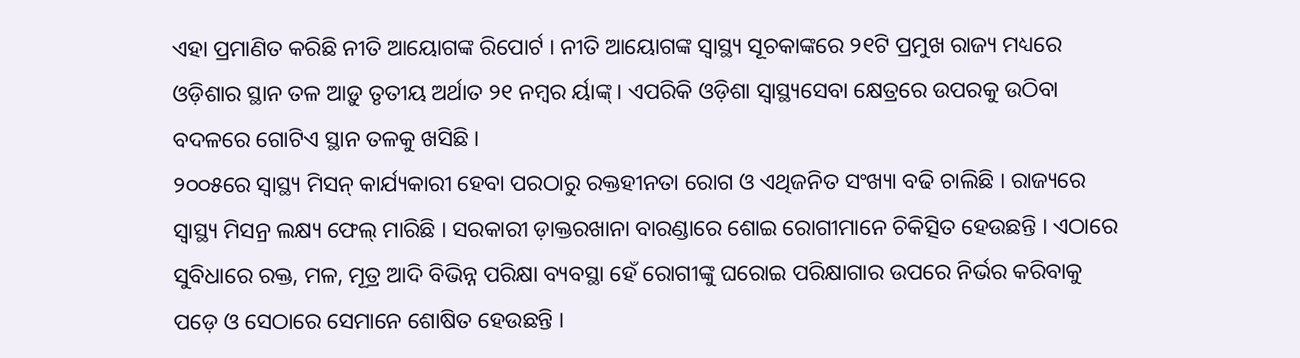ଏହା ପ୍ରମାଣିତ କରିଛି ନୀତି ଆୟୋଗଙ୍କ ରିପୋର୍ଟ । ନୀତି ଆୟୋଗଙ୍କ ସ୍ୱାସ୍ଥ୍ୟ ସୂଚକାଙ୍କରେ ୨୧ଟି ପ୍ରମୁଖ ରାଜ୍ୟ ମଧ୍ୟରେ ଓଡ଼ିଶାର ସ୍ଥାନ ତଳ ଆଡ଼ୁ ତୃତୀୟ ଅର୍ଥାତ ୨୧ ନମ୍ବର ର୍ୟାଙ୍କ୍ । ଏପରିକି ଓଡ଼ିଶା ସ୍ୱାସ୍ଥ୍ୟସେବା କ୍ଷେତ୍ରରେ ଉପରକୁ ଉଠିବା ବଦଳରେ ଗୋଟିଏ ସ୍ଥାନ ତଳକୁ ଖସିଛି ।
୨୦୦୫ରେ ସ୍ୱାସ୍ଥ୍ୟ ମିସନ୍ କାର୍ଯ୍ୟକାରୀ ହେବା ପରଠାରୁ ରକ୍ତହୀନତା ରୋଗ ଓ ଏଥିଜନିତ ସଂଖ୍ୟା ବଢି ଚାଲିଛି । ରାଜ୍ୟରେ ସ୍ୱାସ୍ଥ୍ୟ ମିସନ୍ର ଲକ୍ଷ୍ୟ ଫେଲ୍ ମାରିଛି । ସରକାରୀ ଡ଼ାକ୍ତରଖାନା ବାରଣ୍ଡାରେ ଶୋଇ ରୋଗୀମାନେ ଚିକିତ୍ସିତ ହେଉଛନ୍ତି । ଏଠାରେ ସୁବିଧାରେ ରକ୍ତ, ମଳ, ମୂତ୍ର ଆଦି ବିଭିନ୍ନ ପରିକ୍ଷା ବ୍ୟବସ୍ଥା ହେଁ ରୋଗୀଙ୍କୁ ଘରୋଇ ପରିକ୍ଷାଗାର ଉପରେ ନିର୍ଭର କରିବାକୁ ପଡ଼େ ଓ ସେଠାରେ ସେମାନେ ଶୋଷିତ ହେଉଛନ୍ତି ।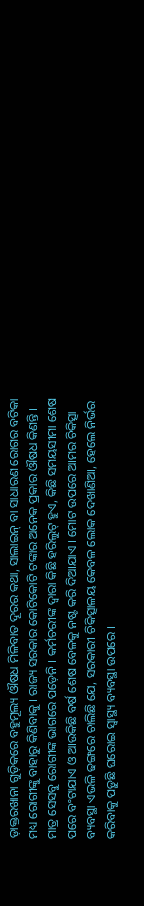ଡ଼ାକ୍ତରଖାନା ଗୁଡ଼ିକରେ ବହୁମୂଲ୍ୟ ଔଷଧ ମିଳିବାତ ଦୂରର କଥା, ସାଲାଇନ୍ ବା ସାଧାରଣ ରୋଗର ବଟିକା ମଧ୍ୟ ରୋଗୀଙ୍କୁ ବାହାରୁ କିଣିବାକୁ । ରାଜ୍ୟ ସରକାର କୋଟିକୋଟି ଟଙ୍କାର ଅନେକ ପ୍ରକାର ଔଷଧ କିଣନ୍ତି । ମାତ୍ର ସେସବୁ ରୋଗୀଙ୍କ ଭାଗରେ ପଡ଼େନି । କର୍ମଚରୀଙ୍କ ଦ୍ୱାରା କିଛି ହରିଲୁଟ୍ ହୁଏ, କିଛି ସମୟସୀମା ଶେଷ ପରେ ବଂଟାଯାଏ ଓ ଆଉକିଛି ବର୍ଷ ଶେଷ ବେଳକୁ ନଷ୍ଟ କରି ଦିଆଯାଏ । ମୋଟ ଉପରେ ଆମର ଚିକିତ୍ସା ବ୍ୟବସ୍ଥା ଏଭଳି ଢଙ୍ଗରେ ଚାଲିଛି ଯେ, ସରକାରୀ ଚିକିତ୍ସାଳୟ କେବଳ ଲୋକ ଦେଖାଣିଆ, ହେଲେ ନିର୍ଭର କରିବାକୁ ପଡ଼ୁଛି ଘରୋଇ ସ୍ୱାସ୍ଥ୍ୟ ବ୍ୟବସ୍ଥା ଉପରେ ।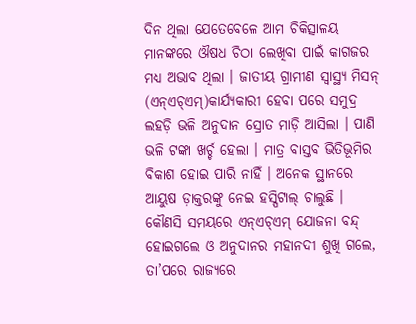ଦିନ ଥିଲା ଯେତେବେଳେ ଆମ ଚିକିତ୍ସାଳୟ ମାନଙ୍କରେ ଔଷଧ ଚିଠା ଲେଖିବା ପାଇଁ କାଗଜର ମଧ୍ୟ ଅଭାବ ଥିଲା । ଜାତୀୟ ଗ୍ରାମୀଣ ସ୍ୱାସ୍ଥ୍ୟ ମିସନ୍ (ଏନ୍ଏଚ୍ଏମ୍)କାର୍ଯ୍ୟକାରୀ ହେବା ପରେ ସମୁଦ୍ର ଲହଡ଼ି ଭଳି ଅନୁଦାନ ସ୍ରୋତ ମାଡ଼ି ଆସିଲା । ପାଣି ଭଳି ଟଙ୍କା ଖର୍ଚ୍ଚ ହେଲା । ମାତ୍ର ବାସ୍ତବ ଭିତିଭୂମିର ବିକାଶ ହୋଇ ପାରି ନାହିଁ । ଅନେକ ସ୍ଥାନରେ ଆୟୁଷ ଡ଼ାକ୍ତରଙ୍କୁ ନେଇ ହସ୍ପିଟାଲ୍ ଚାଲୁଛି । କୌଣସି ସମୟରେ ଏନ୍ଏଚ୍ଏମ୍ ଯୋଜନା ବନ୍ଦ୍ ହୋଇଗଲେ ଓ ଅନୁଦାନର ମହାନଦୀ ଶୁଖି ଗଲେ, ତା’ପରେ ରାଜ୍ୟରେ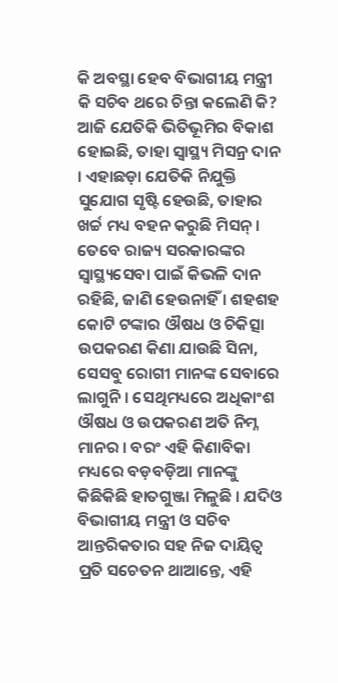କି ଅବସ୍ଥା ହେବ ବିଭାଗୀୟ ମନ୍ତ୍ରୀ କି ସଚିବ ଥରେ ଚିନ୍ତା କଲେଣି କି? ଆଜି ଯେତିକି ଭିତିଭୂମିର ବିକାଶ ହୋଇଛି, ତାହା ସ୍ୱାସ୍ଥ୍ୟ ମିସନ୍ର ଦାନ । ଏହାଛଡ଼ା ଯେତିକି ନିଯୁକ୍ତି ସୁଯୋଗ ସୃଷ୍ଟି ହେଉଛି, ତାହାର ଖର୍ଚ୍ଚ ମଧ୍ୟ ବହନ କରୁଛି ମିସନ୍ । ତେବେ ରାଜ୍ୟ ସରକାରଙ୍କର ସ୍ୱାସ୍ଥ୍ୟସେବା ପାଇଁ କିଭଳି ଦାନ ରହିଛି, ଜାଣି ହେଉନାହିଁ । ଶହଶହ କୋଟି ଟଙ୍କାର ଔଷଧ ଓ ଚିକିତ୍ସା ଉପକରଣ କିଣା ଯାଉଛି ସିନା, ସେସବୁ ରୋଗୀ ମାନଙ୍କ ସେବାରେ ଲାଗୁନି । ସେଥିମଧ୍ୟରେ ଅଧିକାଂଶ ଔଷଧ ଓ ଉପକରଣ ଅତି ନିମ୍ନ ମାନର । ବରଂ ଏହି କିଣାବିକା ମଧ୍ୟରେ ବଡ଼ବଡ଼ିଆ ମାନଙ୍କୁ କିଛିକିଛି ହାତଗୁଞ୍ଜା ମିଳୁଛି । ଯଦିଓ ବିଭାଗୀୟ ମନ୍ତ୍ରୀ ଓ ସଚିବ ଆନ୍ତରିକତାର ସହ ନିଜ ଦାୟିତ୍ୱ ପ୍ରତି ସଚେତନ ଥାଆନ୍ତେ, ଏହି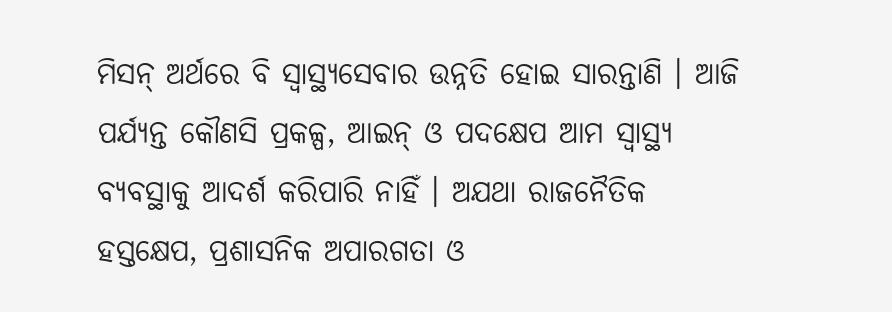ମିସନ୍ ଅର୍ଥରେ ବି ସ୍ୱାସ୍ଥ୍ୟସେବାର ଉନ୍ନତି ହୋଇ ସାରନ୍ତାଣି । ଆଜି ପର୍ଯ୍ୟନ୍ତ କୌଣସି ପ୍ରକଳ୍ପ, ଆଇନ୍ ଓ ପଦକ୍ଷେପ ଆମ ସ୍ୱାସ୍ଥ୍ୟ ବ୍ୟବସ୍ଥାକୁ ଆଦର୍ଶ କରିପାରି ନାହିଁ । ଅଯଥା ରାଜନୈତିକ ହସ୍ତକ୍ଷେପ, ପ୍ରଶାସନିକ ଅପାରଗତା ଓ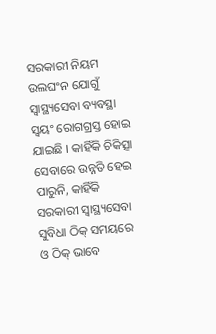ସରକାରୀ ନିୟମ ଉଲଘଂନ ଯୋଗୁଁ ସ୍ୱାସ୍ଥ୍ୟସେବା ବ୍ୟବସ୍ଥା ସ୍ୱୟଂ ରୋଗଗ୍ରସ୍ତ ହୋଇ ଯାଇଛି । କାହିଁକି ଚିକିତ୍ସା ସେବାରେ ଉନ୍ନତି ହେଇ ପାରୁନି, କାହିଁକି ସରକାରୀ ସ୍ୱାସ୍ଥ୍ୟସେବା ସୁବିଧା ଠିକ୍ ସମୟରେ ଓ ଠିକ୍ ଭାବେ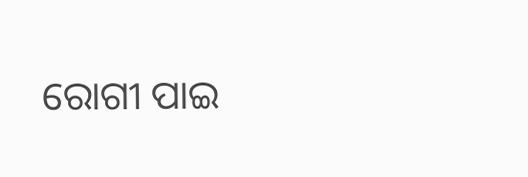ରୋଗୀ ପାଇ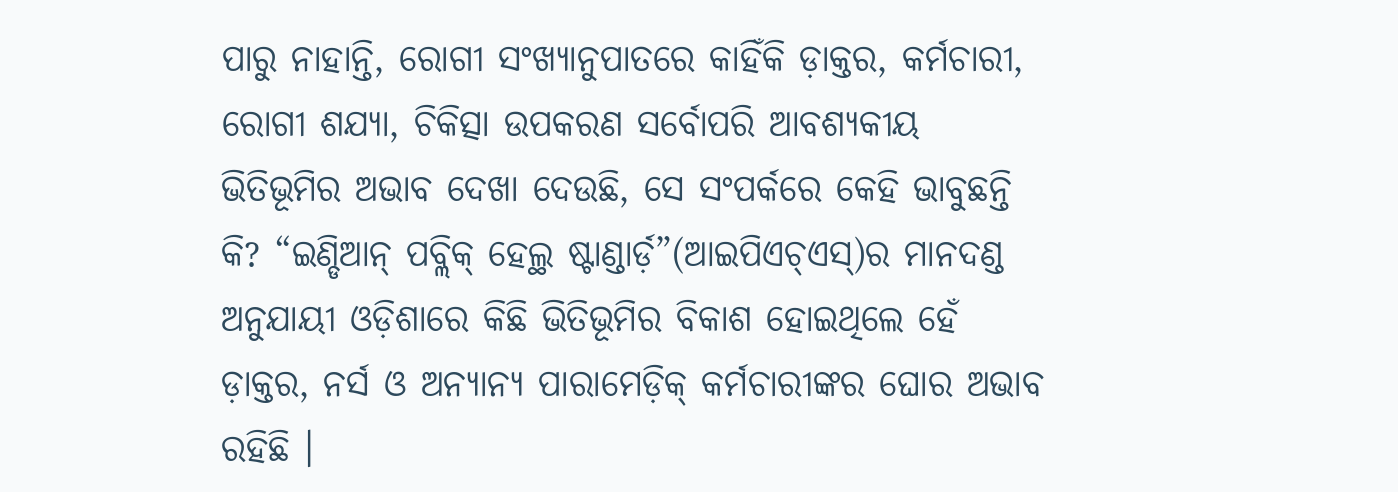ପାରୁ ନାହାନ୍ତି, ରୋଗୀ ସଂଖ୍ୟାନୁପାତରେ କାହିଁକି ଡ଼ାକ୍ତର, କର୍ମଚାରୀ, ରୋଗୀ ଶଯ୍ୟା, ଚିକିତ୍ସା ଉପକରଣ ସର୍ବୋପରି ଆବଶ୍ୟକୀୟ ଭିତିଭୂମିର ଅଭାବ ଦେଖା ଦେଉଛି, ସେ ସଂପର୍କରେ କେହି ଭାବୁଛନ୍ତି କି? “ଇଣ୍ଡିଆନ୍ ପବ୍ଲିକ୍ ହେଲ୍ଥ ଷ୍ଟାଣ୍ଡାର୍ଡ଼”(ଆଇପିଏଚ୍ଏସ୍)ର ମାନଦଣ୍ଡ ଅନୁଯାୟୀ ଓଡ଼ିଶାରେ କିଛି ଭିତିଭୂମିର ବିକାଶ ହୋଇଥିଲେ ହେଁ ଡ଼ାକ୍ତର, ନର୍ସ ଓ ଅନ୍ୟାନ୍ୟ ପାରାମେଡ଼ିକ୍ କର୍ମଚାରୀଙ୍କର ଘୋର ଅଭାବ ରହିଛି ।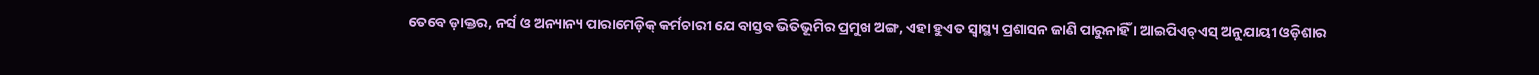ତେବେ ଡ଼ାକ୍ତର, ନର୍ସ ଓ ଅନ୍ୟାନ୍ୟ ପାରାମେଡ଼ିକ୍ କର୍ମଚାରୀ ଯେ ବାସ୍ତବ ଭିତିଭୂମିର ପ୍ରମୁଖ ଅଙ୍ଗ, ଏହା ହୁଏତ ସ୍ୱାସ୍ଥ୍ୟ ପ୍ରଶାସନ ଜାଣି ପାରୁନାହିଁ । ଆଇପିଏଚ୍ଏସ୍ ଅନୁଯାୟୀ ଓଡ଼ିଶାର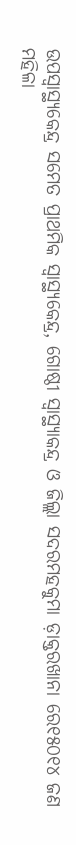ଉପସ୍ୱାସ୍ଥ୍ୟକେନ୍ଦ୍ର ସମେତ ପ୍ରାଥମିକ ସ୍ୱାସ୍ଥ୍ୟକେନ୍ଦ୍ର, ଗୋଷ୍ଠୀ ସ୍ୱାସ୍ଥ୍ୟାକନ୍ଦ୍ର ଓ ଜିଲ୍ଲା ସଦରମହକୁମା ଡ଼ାକ୍ତରଖାନା ରେ୧୫୦୧୪ ଜଣ ମହିଳା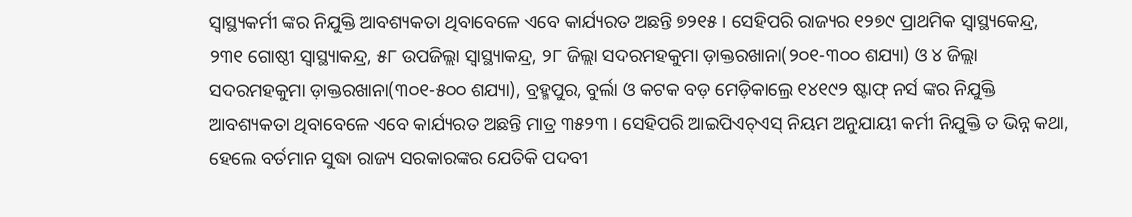ସ୍ୱାସ୍ଥ୍ୟକର୍ମୀ ଙ୍କର ନିଯୁକ୍ତି ଆବଶ୍ୟକତା ଥିବାବେଳେ ଏବେ କାର୍ଯ୍ୟରତ ଅଛନ୍ତି ୭୨୧୫ । ସେହିପରି ରାଜ୍ୟର ୧୨୭୯ ପ୍ରାଥମିକ ସ୍ୱାସ୍ଥ୍ୟକେନ୍ଦ୍ର, ୨୩୧ ଗୋଷ୍ଠୀ ସ୍ୱାସ୍ଥ୍ୟାକନ୍ଦ୍ର, ୫୮ ଉପଜିଲ୍ଲା ସ୍ୱାସ୍ଥ୍ୟାକନ୍ଦ୍ର, ୨୮ ଜିଲ୍ଲା ସଦରମହକୁମା ଡ଼ାକ୍ତରଖାନା(୨୦୧-୩୦୦ ଶଯ୍ୟା) ଓ ୪ ଜିଲ୍ଲା ସଦରମହକୁମା ଡ଼ାକ୍ତରଖାନା(୩୦୧-୫୦୦ ଶଯ୍ୟା), ବ୍ରହ୍ମପୁର, ବୁର୍ଲା ଓ କଟକ ବଡ଼ ମେଡ଼ିକାଲ୍ରେ ୧୪୧୯୨ ଷ୍ଟାଫ୍ ନର୍ସ ଙ୍କର ନିଯୁକ୍ତି ଆବଶ୍ୟକତା ଥିବାବେଳେ ଏବେ କାର୍ଯ୍ୟରତ ଅଛନ୍ତି ମାତ୍ର ୩୫୨୩ । ସେହିପରି ଆଇପିଏଚ୍ଏସ୍ ନିୟମ ଅନୁଯାୟୀ କର୍ମୀ ନିଯୁକ୍ତି ତ ଭିନ୍ନ କଥା, ହେଲେ ବର୍ତମାନ ସୁଦ୍ଧା ରାଜ୍ୟ ସରକାରଙ୍କର ଯେତିକି ପଦବୀ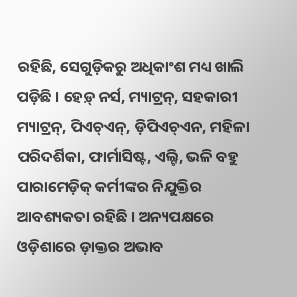ରହିଛି, ସେଗୁଡ଼ିକରୁ ଅଧିକାଂଶ ମଧ୍ୟ ଖାଲି ପଡ଼ିଛି । ହେଡ଼୍ ନର୍ସ, ମ୍ୟାଟ୍ରନ୍, ସହକାରୀ ମ୍ୟାଟ୍ରନ୍, ପିଏଚ୍ଏନ୍, ଡ଼ିପିଏଚ୍ଏନ, ମହିଳା ପରିଦର୍ଶିକା, ଫାର୍ମାସିଷ୍ଟ, ଏଲ୍ଟି, ଭଳି ବହୁ ପାରାମେଡ଼ିକ୍ କର୍ମୀଙ୍କର ନିଯୁକ୍ତିର ଆବଶ୍ୟକତା ରହିଛି । ଅନ୍ୟପକ୍ଷରେ ଓଡ଼ିଶାରେ ଡ଼ାକ୍ତର ଅଭାବ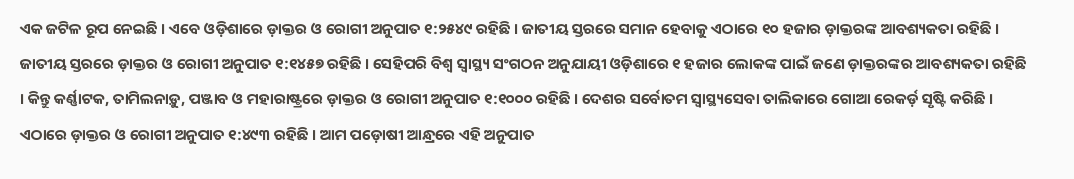ଏକ ଜଟିଳ ରୂପ ନେଇଛି । ଏବେ ଓଡ଼ିଶାରେ ଡ଼ାକ୍ତର ଓ ରୋଗୀ ଅନୁପାତ ୧:୨୫୪୯ ରହିଛି । ଜାତୀୟ ସ୍ତରରେ ସମାନ ହେବାକୁ ଏଠାରେ ୧୦ ହଜାର ଡ଼ାକ୍ତରଙ୍କ ଆବଶ୍ୟକତା ରହିଛି । ଜାତୀୟ ସ୍ତରରେ ଡ଼ାକ୍ତର ଓ ରୋଗୀ ଅନୁପାତ ୧:୧୪୫୭ ରହିଛି । ସେହିପରି ବିଶ୍ୱ ସ୍ୱାସ୍ଥ୍ୟ ସଂଗଠନ ଅନୁଯାୟୀ ଓଡ଼ିଶାରେ ୧ ହଜାର ଲୋକଙ୍କ ପାଇଁ ଜଣେ ଡ଼ାକ୍ତରଙ୍କର ଆବଶ୍ୟକତା ରହିଛି । କିନ୍ତୁ କର୍ଣ୍ଣାଟକ, ତାମିଲନାଡ଼ୁ, ପଞ୍ଜାବ ଓ ମହାରାଷ୍ଟ୍ରରେ ଡ଼ାକ୍ତର ଓ ରୋଗୀ ଅନୁପାତ ୧:୧୦୦୦ ରହିଛି । ଦେଶର ସର୍ବୋତମ ସ୍ୱାସ୍ଥ୍ୟସେବା ତାଲିକାରେ ଗୋଆ ରେକର୍ଡ଼ ସୃଷ୍ଟି କରିଛି । ଏଠାରେ ଡ଼ାକ୍ତର ଓ ରୋଗୀ ଅନୁପାତ ୧:୪୯୩ ରହିଛି । ଆମ ପଡ଼ୋଷୀ ଆନ୍ଧ୍ରରେ ଏହି ଅନୁପାତ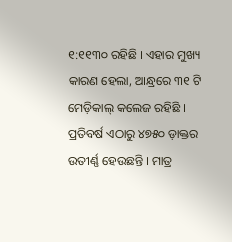୧:୧୧୩୦ ରହିଛି । ଏହାର ମୁଖ୍ୟ କାରଣ ହେଲା, ଆନ୍ଧ୍ରରେ ୩୧ ଟି ମେଡ଼ିକାଲ୍ କଲେଜ ରହିଛି । ପ୍ରତିବର୍ଷ ଏଠାରୁ ୪୭୫୦ ଡ଼ାକ୍ତର ଉତୀର୍ଣ୍ଣ ହେଉଛନ୍ତି । ମାତ୍ର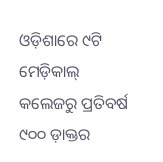ଓଡ଼ିଶାରେ ୯ଟି ମେଡ଼ିକାଲ୍ କଲେଜରୁ ପ୍ରତିବର୍ଷ ୯୦୦ ଡ଼ାକ୍ତର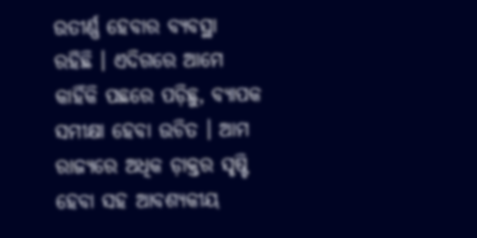ଉତୀର୍ଣ୍ଣ ହେବାର ବ୍ୟବସ୍ଥା ରହିଛି । ଏଦିଗରେ ଆମେ କାହିଁକି ପଛରେ ପଡ଼ିଛୁ, ବ୍ୟାପକ ସମୀକ୍ଷା ହେବା ଉଚିତ । ଆମ ରାଜ୍ୟରେ ଅଧିକ ଡ଼ାକ୍ତର ସୃଷ୍ଟି ହେବା ସହ ଆବଶ୍ୟକୀୟ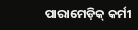ପାରାମେଡ଼ିକ୍ କର୍ମୀ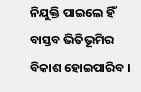ନିଯୁକ୍ତି ପାଇଲେ ହିଁ ବାସ୍ତବ ଭିତିଭୂମିର ବିକାଶ ହୋଇପାରିବ ।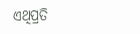ଏଥିପ୍ରତି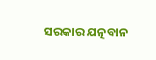ସରକାର ଯତ୍ନବାନ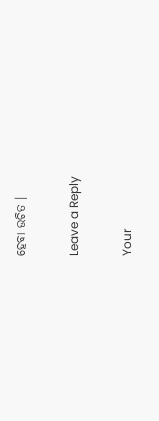ହେବା ଉଚିତ ।

Leave a Reply

Your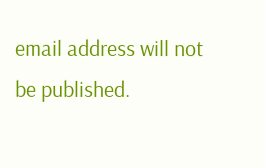email address will not be published.